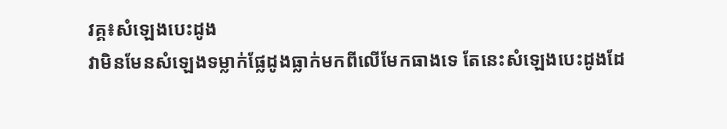វគ្គ៖សំឡេងបេះដូង
វាមិនមែនសំឡេងទម្លាក់ផ្លែដូងធ្លាក់មកពីលើមែកធាងទេ តែនេះសំឡេងបេះដូងដែ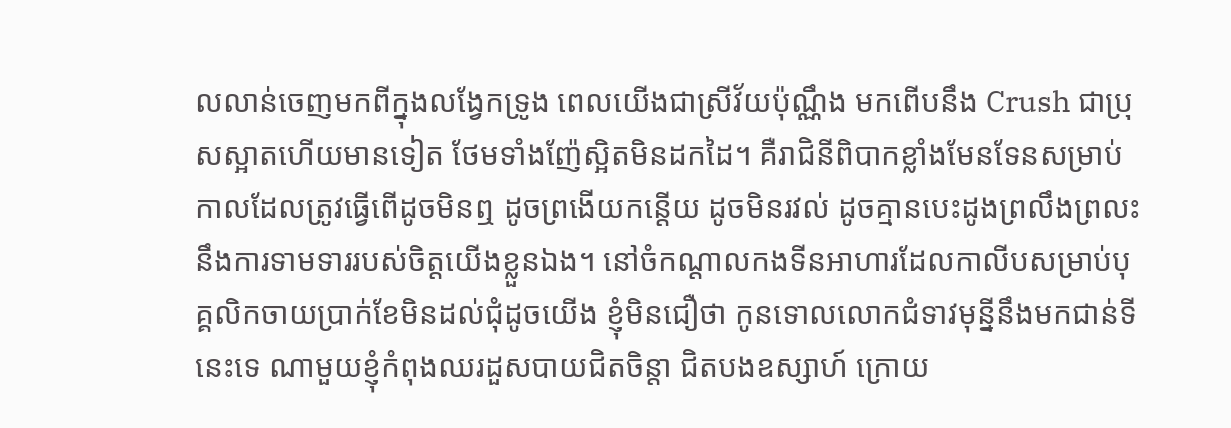លលាន់ចេញមកពីក្នុងលង្វែកទ្រូង ពេលយើងជាស្រីវ័យប៉ុណ្ណឹង មកពើបនឹង Crush ជាប្រុសស្អាតហើយមានទៀត ថែមទាំងញ៉ែស្អិតមិនដកដៃ។ គឺរាជិនីពិបាកខ្លាំងមែនទែនសម្រាប់កាលដែលត្រូវធ្វើពើដូចមិនឮ ដូចព្រងើយកន្តើយ ដូចមិនរវល់ ដូចគ្មានបេះដូងព្រលឹងព្រលះនឹងការទាមទាររបស់ចិត្តយើងខ្លួនឯង។ នៅចំកណ្តាលកងទីនអាហារដែលកាលីបសម្រាប់បុគ្គលិកចាយប្រាក់ខែមិនដល់ជុំដូចយើង ខ្ញុំមិនជឿថា កូនទោលលោកជំទាវមុន្នីនឹងមកជាន់ទីនេះទេ ណាមួយខ្ញុំកំពុងឈរដួសបាយជិតចិន្តា ជិតបងឧស្សាហ៍ ក្រោយ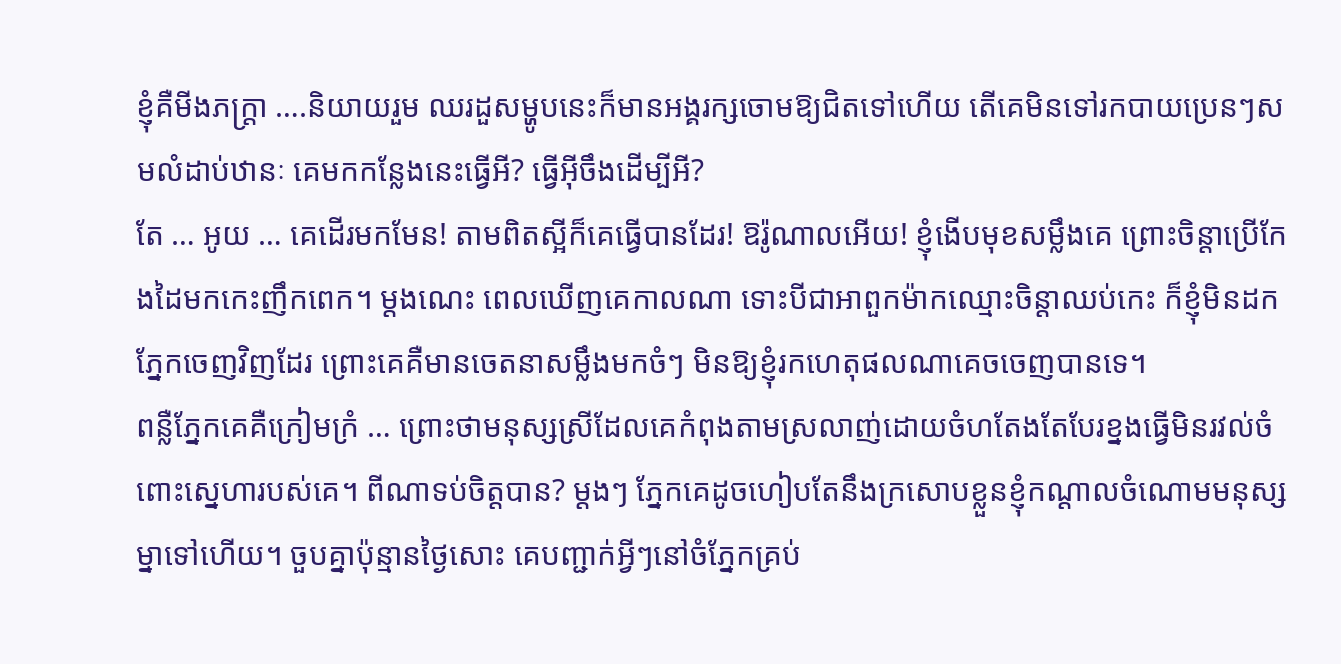ខ្ញុំគឺមីងភក្ត្រា ….និយាយរួម ឈរដួសម្ហូបនេះក៏មានអង្គរក្សចោមឱ្យជិតទៅហើយ តើគេមិនទៅរកបាយប្រេនៗសមលំដាប់ឋានៈ គេមកកន្លែងនេះធ្វើអី? ធ្វើអ៊ីចឹងដើម្បីអី?
តែ … អូយ … គេដើរមកមែន! តាមពិតស្អីក៏គេធ្វើបានដែរ! ឱរ៉ូណាលអើយ! ខ្ញុំងើបមុខសម្លឹងគេ ព្រោះចិន្តាប្រើកែងដៃមកកេះញឹកពេក។ ម្តងណេះ ពេលឃើញគេកាលណា ទោះបីជាអាពួកម៉ាកឈ្មោះចិន្តាឈប់កេះ ក៏ខ្ញុំមិនដកភ្នែកចេញវិញដែរ ព្រោះគេគឺមានចេតនាសម្លឹងមកចំៗ មិនឱ្យខ្ញុំរកហេតុផលណាគេចចេញបានទេ។
ពន្លឺភ្នែកគេគឺក្រៀមក្រំ … ព្រោះថាមនុស្សស្រីដែលគេកំពុងតាមស្រលាញ់ដោយចំហតែងតែបែរខ្នងធ្វើមិនរវល់ចំពោះស្នេហារបស់គេ។ ពីណាទប់ចិត្តបាន? ម្ដងៗ ភ្នែកគេដូចហៀបតែនឹងក្រសោបខ្លួនខ្ញុំកណ្ដាលចំណោមមនុស្សម្នាទៅហើយ។ ចួបគ្នាប៉ុន្មានថ្ងៃសោះ គេបញ្ជាក់អ្វីៗនៅចំភ្នែកគ្រប់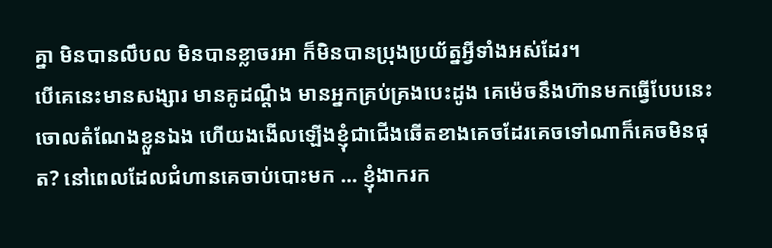គ្នា មិនបានលឹបល មិនបានខ្លាចរអា ក៏មិនបានប្រុងប្រយ័ត្នអ្វីទាំងអស់ដែរ។
បើគេនេះមានសង្សារ មានគូដណ្តឹង មានអ្នកគ្រប់គ្រងបេះដូង គេម៉េចនឹងហ៊ានមកធ្វើបែបនេះចោលតំណែងខ្លួនឯង ហើយងងើលឡើងខ្ញុំជាជើងឆើតខាងគេចដែរគេចទៅណាក៏គេចមិនផុត? នៅពេលដែលជំហានគេចាប់បោះមក … ខ្ញុំងាករក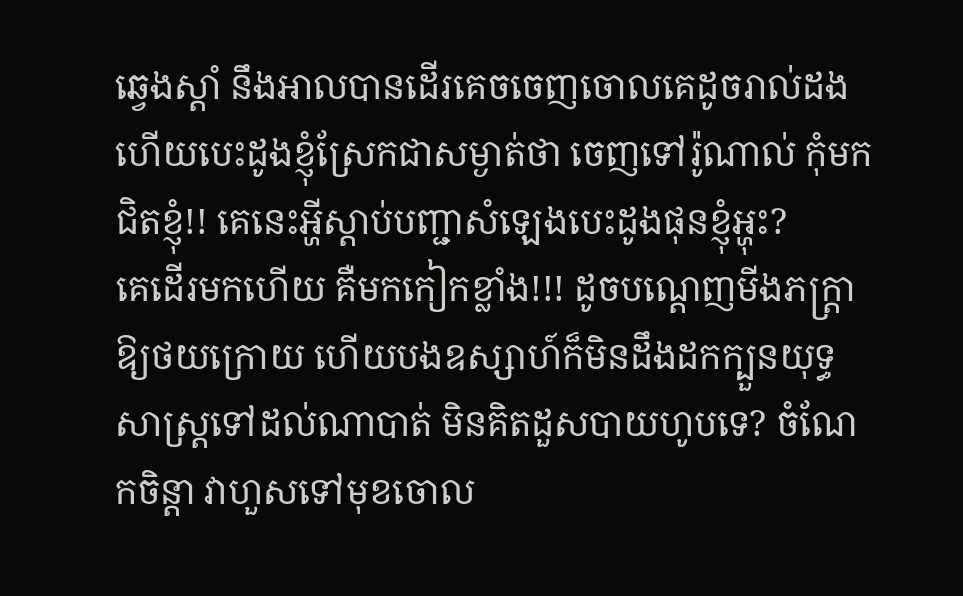ឆ្វេងស្តាំ នឹងអាលបានដើរគេចចេញចោលគេដូចរាល់ដង ហើយបេះដូងខ្ញុំស្រែកជាសម្ងាត់ថា ចេញទៅរ៉ូណាល់ កុំមកជិតខ្ញុំ!! គេនេះអ្ហីស្តាប់បញ្ជាសំឡេងបេះដូងផុនខ្ញុំអ្ហុះ?
គេដើរមកហើយ គឺមកកៀកខ្លាំង!!! ដូចបណ្តេញមីងភក្ត្រាឱ្យថយក្រោយ ហើយបងឧស្សាហ៍ក៏មិនដឹងដកក្បួនយុទ្ធសាស្ត្រទៅដល់ណាបាត់ មិនគិតដួសបាយហូបទេ? ចំណែកចិន្តា វាហួសទៅមុខចោល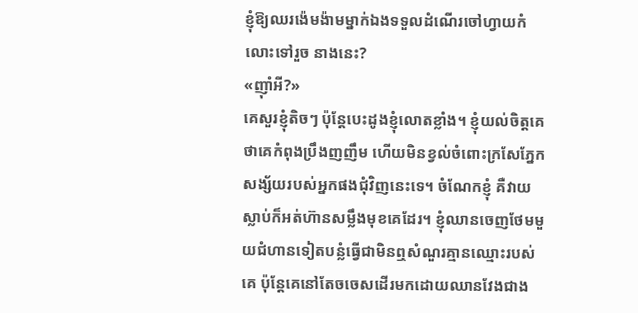ខ្ញុំឱ្យឈរង៉េមង៉ាមម្នាក់ឯងទទួលដំណើរចៅហ្វាយកំលោះទៅរួច នាងនេះ?
«ញ៉ាំអី?»
គេសួរខ្ញុំតិចៗ ប៉ុន្តែបេះដូងខ្ញុំលោតខ្លាំង។ ខ្ញុំយល់ចិត្តគេថាគេកំពុងប្រឹងញញឹម ហើយមិនខ្វល់ចំពោះក្រសែភ្នែកសង្ស័យរបស់អ្នកផងជុំវិញនេះទេ។ ចំណែកខ្ញុំ គឺវាយស្លាប់ក៏អត់ហ៊ានសម្លឹងមុខគេដែរ។ ខ្ញុំឈានចេញថែមមួយជំហានទៀតបន្លំធ្វើជាមិនឮសំណួរគ្មានឈ្មោះរបស់គេ ប៉ុន្តែគេនៅតែចចេសដើរមកដោយឈានវែងជាង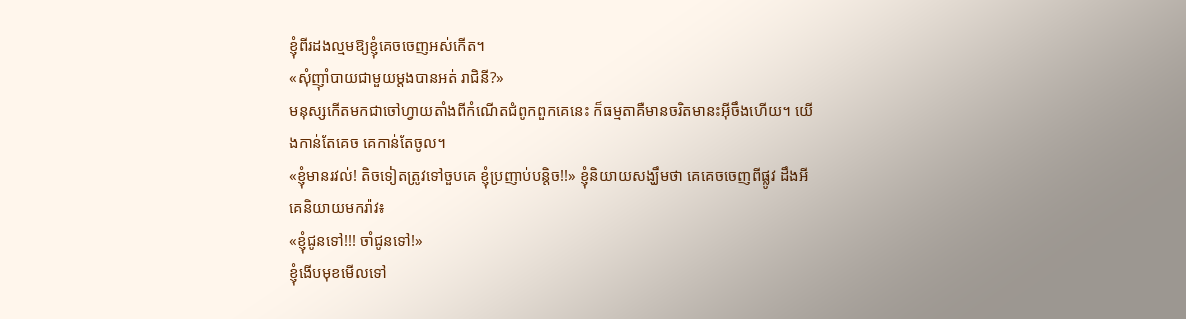ខ្ញុំពីរដងល្មមឱ្យខ្ញុំគេចចេញអស់កើត។
«សុំញ៉ាំបាយជាមួយម្តងបានអត់ រាជិនី?»
មនុស្សកើតមកជាចៅហ្វាយតាំងពីកំណើតជំពូកពួកគេនេះ ក៏ធម្មតាគឺមានចរិតមានះអ៊ីចឹងហើយ។ យើងកាន់តែគេច គេកាន់តែចូល។
«ខ្ញុំមានរវល់! តិចទៀតត្រូវទៅចួបគេ ខ្ញុំប្រញាប់បន្តិច!!» ខ្ញុំនិយាយសង្ឃឹមថា គេគេចចេញពីផ្លូវ ដឹងអីគេនិយាយមករ៉ាវ៖
«ខ្ញុំជូនទៅ!!! ចាំជូនទៅ!»
ខ្ញុំងើបមុខមើលទៅ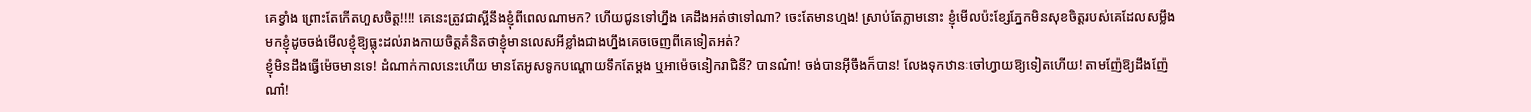គេខ្វាំង ព្រោះតែកើតហួសចិត្ត!!!! គេនេះត្រូវជាស្អីនឹងខ្ញុំពីពេលណាមក? ហើយជូនទៅហ្នឹង គេដឹងអត់ថាទៅណា? ចេះតែមានហ្មង! ស្រាប់តែភ្លាមនោះ ខ្ញុំមើលប៉ះខ្សែភ្នែកមិនសុខចិត្តរបស់គេដែលសម្លឹងមកខ្ញុំដូចចង់មើលខ្ញុំឱ្យធ្លុះដល់រាងកាយចិត្តគំនិតថាខ្ញុំមានលេសអីខ្លាំងជាងហ្នឹងគេចចេញពីគេទៀតអត់?
ខ្ញុំមិនដឹងធ្វើម៉េចមានទេ! ដំណាក់កាលនេះហើយ មានតែអូសទូកបណ្តោយទឹកតែម្តង ឬអាម៉េចនៀករាជិនី? បានណ៎ា! ចង់បានអ៊ីចឹងក៏បាន! លែងទុកឋានៈចៅហ្វាយឱ្យទៀតហើយ! តាមញ៉ែឱ្យដឹងញ៉ែណា៎!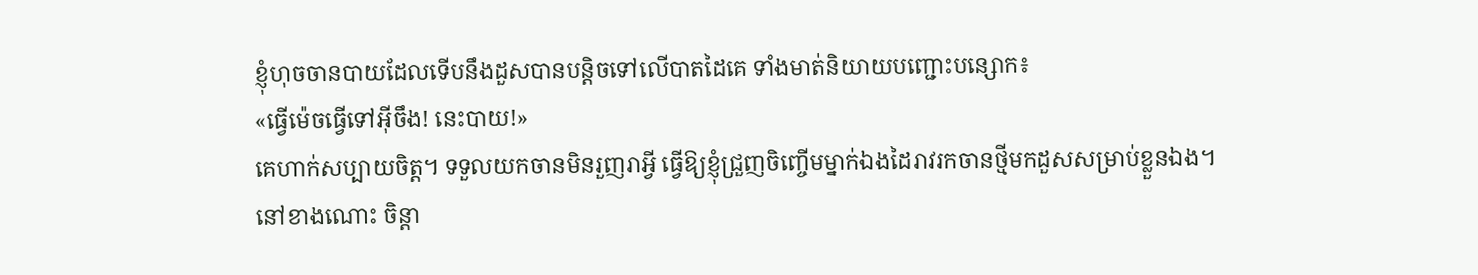ខ្ញុំហុចចានបាយដែលទើបនឹងដួសបានបន្តិចទៅលើបាតដៃគេ ទាំងមាត់និយាយបញ្ជោះបន្សោក៖
«ធ្វើម៉េចធ្វើទៅអ៊ីចឹង! នេះបាយ!»
គេហាក់សប្បាយចិត្ត។ ទទួលយកចានមិនរួញរាអ្វី ធ្វើឱ្យខ្ញុំជ្រួញចិញ្ចើមម្នាក់ឯងដៃរាវរកចានថ្មីមកដួសសម្រាប់ខ្លួនឯង។ នៅខាងណោះ ចិន្តា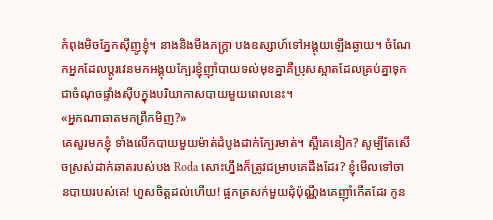កំពុងមិចភ្នែកស៊ីញូខ្ញុំ។ នាងនិងមីងភក្ត្រា បងឧស្សាហ៍ទៅអង្គុយឡើងឆ្ងាយ។ ចំណែកអ្នកដែលប្តូរវេនមកអង្គុយក្បែរខ្ញុំញ៉ាំបាយទល់មុខគ្នាគឺប្រុសស្អាតដែលគ្រប់គ្នាទុកជាចំណុចផ្ទាំងស៊ីបក្នុងបរិយាកាសបាយមួយពេលនេះ។
«អ្នកណាឆាតមកព្រឹកមិញ?»
គេសួរមកខ្ញុំ ទាំងលើកបាយមួយម៉ាត់ដំបូងដាក់ក្បែរមាត់។ ស្អីគេនៀក? សូម្បីតែសើចស្រស់ដាក់ឆាតរបស់បង Roda សោះហ្នឹងក៏ត្រូវជម្រាបគេដឹងដែរ? ខ្ញុំមើលទៅចានបាយរបស់គេ! ហួសចិត្តដល់ហើយ! ផ្អកត្រសក់មួយដុំប៉ុណ្ណឹងគេញ៉ាំកើតដែរ កូន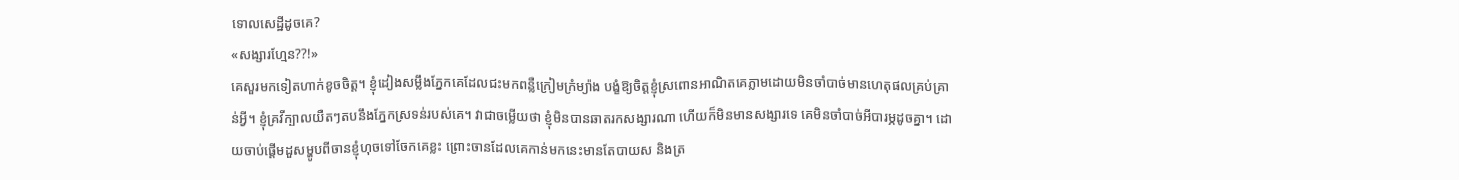ទោលសេដ្ឋីដូចគេ?
«សង្សារហ្មែន??!»
គេសួរមកទៀតហាក់ខូចចិត្ត។ ខ្ញុំដៀងសម្លឹងភ្នែកគេដែលជះមកពន្លឺក្រៀមក្រំម្យ៉ាង បង្ខំឱ្យចិត្តខ្ញុំស្រពោនអាណិតគេភ្លាមដោយមិនចាំបាច់មានហេតុផលគ្រប់គ្រាន់អ្វី។ ខ្ញុំគ្រវីក្បាលយឺតៗតបនឹងភ្នែកស្រទន់របស់គេ។ វាជាចម្លើយថា ខ្ញុំមិនបានឆាតរកសង្សារណា ហើយក៏មិនមានសង្សារទេ គេមិនចាំបាច់អីបារម្ភដូចគ្នា។ ដោយចាប់ផ្តើមដួសម្ហូបពីចានខ្ញុំហុចទៅចែកគេខ្លះ ព្រោះចានដែលគេកាន់មកនេះមានតែបាយស និងត្រ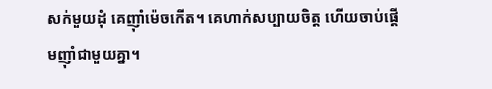សក់មួយដុំ គេញ៉ាំម៉េចកើត។ គេហាក់សប្បាយចិត្ត ហើយចាប់ផ្តើមញ៉ាំជាមួយគ្នា។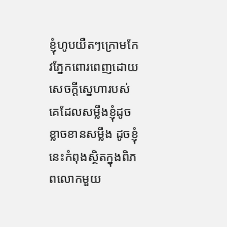ខ្ញុំហូបយឺតៗក្រោមកែវភ្នែកពោរពេញដោយសេចក្តីស្នេហារបស់គេដែលសម្លឹងខ្ញុំដូចខ្លាចខានសម្លឹង ដូចខ្ញុំនេះកំពុងស្ថិតក្នុងពិភពលោកមួយ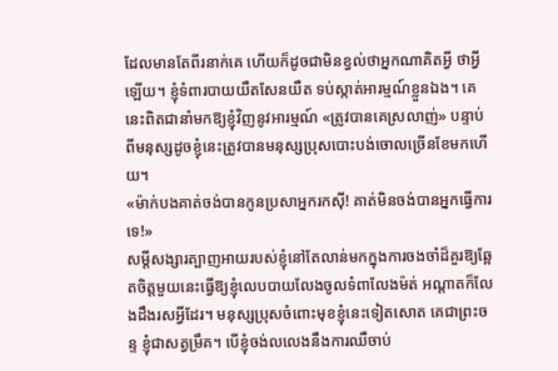ដែលមានតែពីរនាក់គេ ហើយក៏ដូចជាមិនខ្វល់ថាអ្នកណាគិតអ្វី ថាអ្វីឡើយ។ ខ្ញុំទំពារបាយយឺតសែនយឺត ទប់ស្កាត់អារម្មណ៍ខ្លួនឯង។ គេនេះពិតជានាំមកឱ្យខ្ញុំវិញនូវអារម្មណ៍ «ត្រូវបានគេស្រលាញ់» បន្ទាប់ពីមនុស្សដូចខ្ញុំនេះត្រូវបានមនុស្សប្រុសបោះបង់ចោលច្រើនខែមកហើយ។
«ម៉ាក់បងគាត់ចង់បានកូនប្រសាអ្នករកស៊ី! គាត់មិនចង់បានអ្នកធ្វើការទេ!»
សម្តីសង្សារត្បាញអាយរបស់ខ្ញុំនៅតែលាន់មកក្នុងការចងចាំដ៏គួរឱ្យឆ្អែតចិត្តមួយនេះធ្វើឱ្យខ្ញុំលេបបាយលែងចូលទំពាលែងម៉ត់ អណ្តាតក៏លែងដឹងរសអ្វីដែរ។ មនុស្សប្រុសចំពោះមុខខ្ញុំនេះទៀតសោត គេជាព្រះចន្ទ ខ្ញុំជាសត្វម្រឹគ។ បើខ្ញុំចង់លលេងនឹងការឈឺចាប់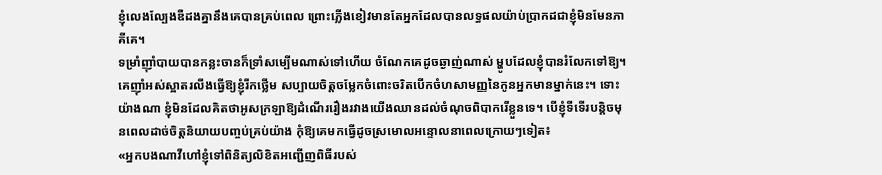ខ្ញុំលេងល្បែងឌឺដងគ្នានឹងគេបានគ្រប់ពេល ព្រោះភ្លើងខៀវមានតែអ្នកដែលបានលទ្ធផលយ៉ាប់ប្រាកដជាខ្ញុំមិនមែនភាគីគេ។
ទម្រាំញ៉ាំបាយបានកន្លះចានក៏ទ្រាំសម្បើមណាស់ទៅហើយ ចំណែកគេដូចឆ្ងាញ់ណាស់ ម្ហូបដែលខ្ញុំបានរំលែកទៅឱ្យ។ គេញ៉ាំអស់ស្អាតរលីងធ្វើឱ្យខ្ញុំរីកថ្លើម សប្បាយចិត្តចម្លែកចំពោះចរិតបើកចំហសាមញ្ញនៃកូនអ្នកមានម្នាក់នេះ។ ទោះយ៉ាងណា ខ្ញុំមិនដែលគិតថាអូសក្រឡាឱ្យដំណើររឿងរវាងយើងឈានដល់ចំណុចពិបាករើខ្លួនទេ។ បើខ្ញុំទីទើរបន្តិចមុនពេលដាច់ចិត្តនិយាយបញ្ចប់គ្រប់យ៉ាង កុំឱ្យគេមកធ្វើដូចស្រមោលអន្ទោលនាពេលក្រោយៗទៀត៖
«អ្នកបងណាវីហៅខ្ញុំទៅពិនិត្យលិខិតអញ្ជើញពិធីរបស់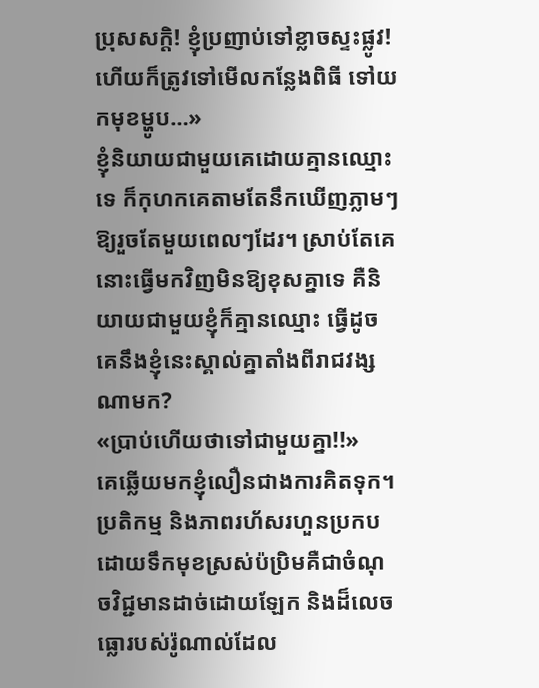ប្រុសសក្តិ! ខ្ញុំប្រញាប់ទៅខ្លាចស្ទះផ្លូវ! ហើយក៏ត្រូវទៅមើលកន្លែងពិធី ទៅយកមុខម្ហូប…»
ខ្ញុំនិយាយជាមួយគេដោយគ្មានឈ្មោះទេ ក៏កុហកគេតាមតែនឹកឃើញភ្លាមៗឱ្យរួចតែមួយពេលៗដែរ។ ស្រាប់តែគេនោះធ្វើមកវិញមិនឱ្យខុសគ្នាទេ គឺនិយាយជាមួយខ្ញុំក៏គ្មានឈ្មោះ ធ្វើដូចគេនឹងខ្ញុំនេះស្គាល់គ្នាតាំងពីរាជវង្សណាមក?
«ប្រាប់ហើយថាទៅជាមួយគ្នា!!»
គេឆ្លើយមកខ្ញុំលឿនជាងការគិតទុក។ ប្រតិកម្ម និងភាពរហ័សរហួនប្រកបដោយទឹកមុខស្រស់ប៉ប្រិមគឺជាចំណុចវិជ្ជមានដាច់ដោយឡែក និងដ៏លេចធ្លោរបស់រ៉ូណាល់ដែល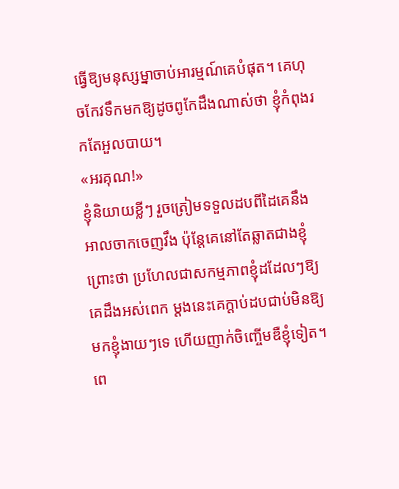ធ្វើឱ្យមនុស្សម្នាចាប់អារម្មណ៍គេបំផុត។ គេហុចកែវទឹកមកឱ្យដូចពូកែដឹងណាស់ថា ខ្ញុំកំពុងរកតែអួលបាយ។
«អរគុណ!»
ខ្ញុំនិយាយខ្លីៗ រួចត្រៀមទទួលដបពីដៃគេនឹងអាលចាកចេញវឹង ប៉ុន្តែគេនៅតែឆ្លាតជាងខ្ញុំព្រោះថា ប្រហែលជាសកម្មភាពខ្ញុំដដែលៗឱ្យគេដឹងអស់ពេក ម្តងនេះគេក្ដាប់ដបជាប់មិនឱ្យមកខ្ញុំងាយៗទេ ហើយញាក់ចិញ្ចើមឌឺខ្ញុំទៀត។ ពេ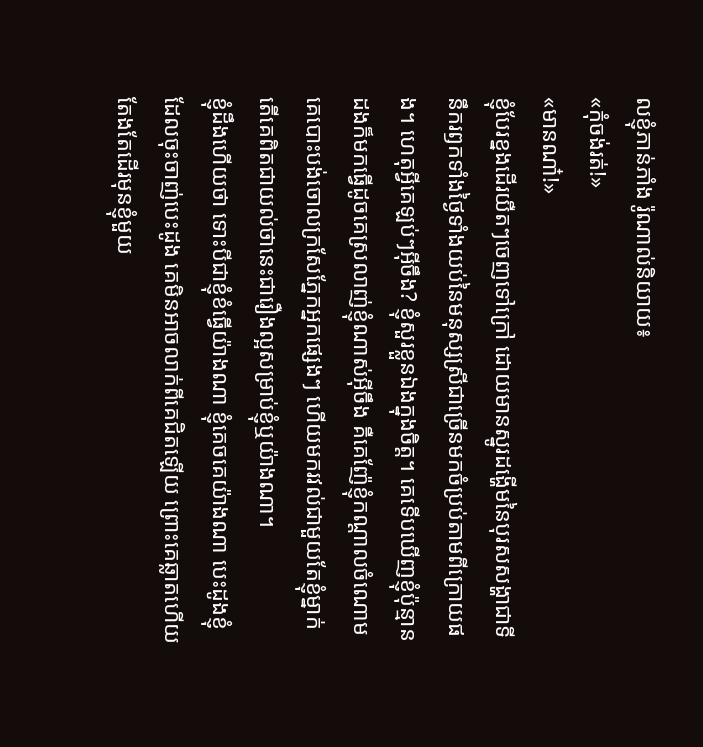លខ្ញុំភាន់ភាំង រ៉ូណាល់និយាយ៖
«កុំចង់រត់!»
«មានណា៎!»
ខ្ញុំបែរខ្នងដើរយឺតៗចេញទៅក្រៅ ដោយមានស្នូរដង្ហើមនៃបុរសសង្ហាជាទីនឹករឭកទាំងថ្ងៃទាំងយប់នៃមនុស្សស្រីជាច្រើនមកចំប្រប់តាមពីក្រោយផង។ ហេតុអ្វីគេឡប់ៗអ៊ីចឹង? ខ្ញុំសួរខ្លួនឯងក្នុងចិត្ត។ គេទើបឃើញខ្ញុំប៉ុន្មានដងក៏មកធ្វើដូចគេស្រលាញ់ខ្ញុំណាស់អ៊ីចឹង គឺគេញ៉ែខ្ញុំកណ្ដាលចំណោម គេបោះបង់ចោលក្រសែភ្នែកអ្នកផ្សេងៗ ហើយមករវល់ជាមួយតែខ្ញុំម្នាក់ តើគេពិតជាយល់ថានេះជារឿងល្អសម្រាប់ខ្ញុំឬយ៉ាងណា។
ខ្ញុំដឹងហើយថា ទោះបីជាខ្ញុំខំធ្វើយ៉ាងណា ខ្ញុំគេចគេយ៉ាងណា បេះដូងខ្ញុំដែលចុះចាញ់បេះដូង គេមិនអាចលាក់ពីគេជិតឡើយ ព្រោះគេឆ្លាតហើយតែងតែដើរមុនខ្ញុំមួយ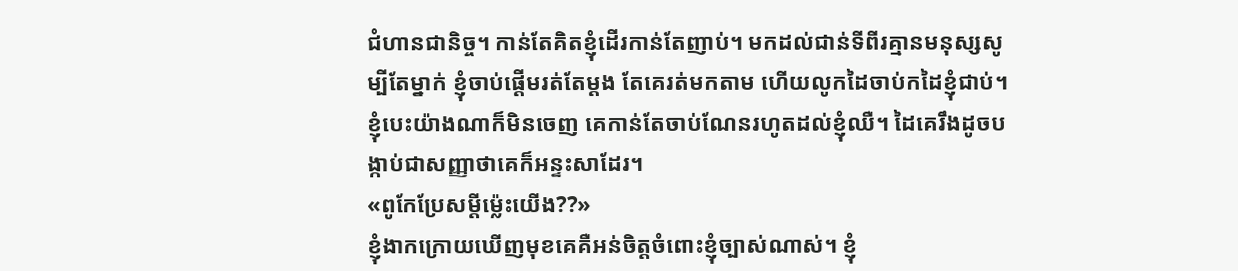ជំហានជានិច្ច។ កាន់តែគិតខ្ញុំដើរកាន់តែញាប់។ មកដល់ជាន់ទីពីរគ្មានមនុស្សសូម្បីតែម្នាក់ ខ្ញុំចាប់ផ្ដើមរត់តែម្ដង តែគេរត់មកតាម ហើយលូកដៃចាប់កដៃខ្ញុំជាប់។ ខ្ញុំបេះយ៉ាងណាក៏មិនចេញ គេកាន់តែចាប់ណែនរហូតដល់ខ្ញុំឈឺ។ ដៃគេរឹងដូចបង្កាប់ជាសញ្ញាថាគេក៏អន្ទះសាដែរ។
«ពូកែប្រែសម្តីម្ល៉េះយើង??»
ខ្ញុំងាកក្រោយឃើញមុខគេគឺអន់ចិត្តចំពោះខ្ញុំច្បាស់ណាស់។ ខ្ញុំ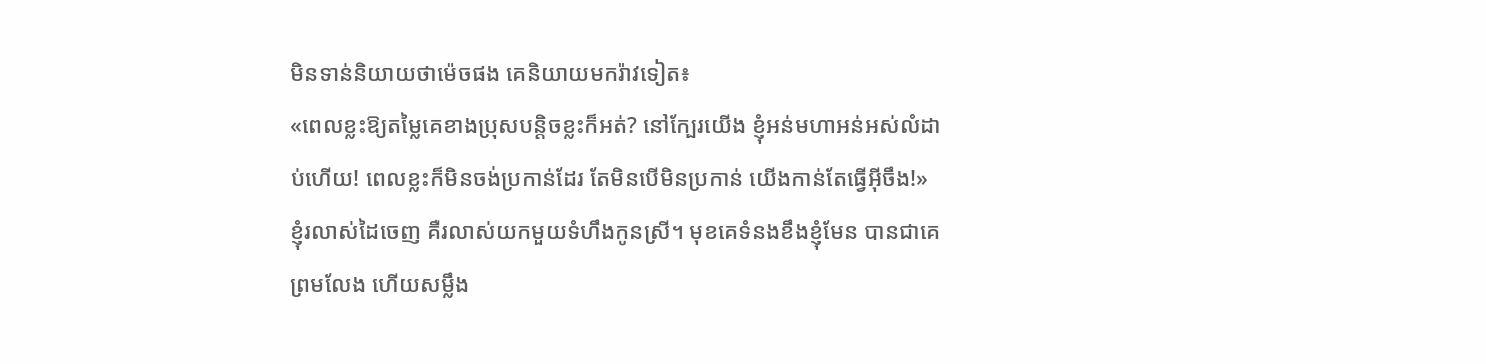មិនទាន់និយាយថាម៉េចផង គេនិយាយមករ៉ាវទៀត៖
«ពេលខ្លះឱ្យតម្លៃគេខាងប្រុសបន្តិចខ្លះក៏អត់? នៅក្បែរយើង ខ្ញុំអន់មហាអន់អស់លំដាប់ហើយ! ពេលខ្លះក៏មិនចង់ប្រកាន់ដែរ តែមិនបើមិនប្រកាន់ យើងកាន់តែធ្វើអ៊ីចឹង!»
ខ្ញុំរលាស់ដៃចេញ គឺរលាស់យកមួយទំហឹងកូនស្រី។ មុខគេទំនងខឹងខ្ញុំមែន បានជាគេព្រមលែង ហើយសម្លឹង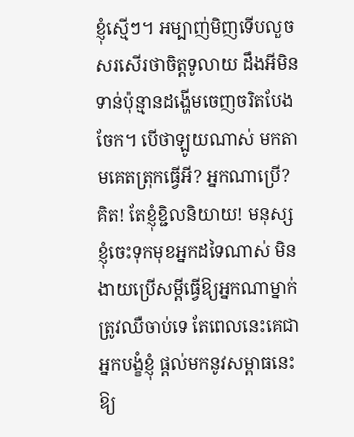ខ្ញុំស្មើៗ។ អម្បាញ់មិញទើបលួចសរសើរថាចិត្តទូលាយ ដឹងអីមិនទាន់ប៉ុន្មានដង្ហើមចេញចរិតបែងចែក។ បើថាឡូយណាស់ មកតាមគេតត្រុកធ្វើអី? អ្នកណាប្រើ? គិត! តែខ្ញុំខ្ជិលនិយាយ! មនុស្សខ្ញុំចេះទុកមុខអ្នកដទៃណាស់ មិនងាយប្រើសម្តីធ្វើឱ្យអ្នកណាម្នាក់ត្រូវឈឺចាប់ទេ តែពេលនេះគេជាអ្នកបង្ខំខ្ញុំ ផ្តល់មកនូវសម្ពាធនេះឱ្យ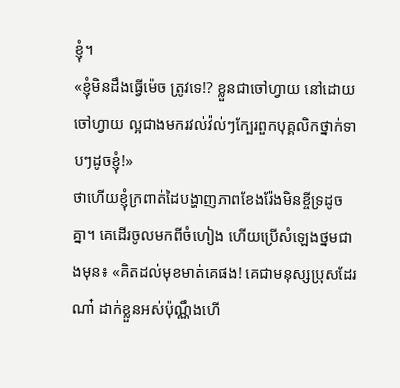ខ្ញុំ។
«ខ្ញុំមិនដឹងធ្វើម៉េច ត្រូវទេ!? ខ្លួនជាចៅហ្វាយ នៅដោយចៅហ្វាយ ល្អជាងមករវល់វ៉ល់ៗក្បែរពួកបុគ្គលិកថ្នាក់ទាបៗដូចខ្ញុំ!»
ថាហើយខ្ញុំក្រពាត់ដៃបង្ហាញភាពខែងរ៉ែងមិនខ្ចីទ្រដូចគ្នា។ គេដើរចូលមកពីចំហៀង ហើយប្រើសំឡេងថ្នមជាងមុន៖ «គិតដល់មុខមាត់គេផង! គេជាមនុស្សប្រុសដែរណា៎ ដាក់ខ្លួនអស់ប៉ុណ្ណឹងហើ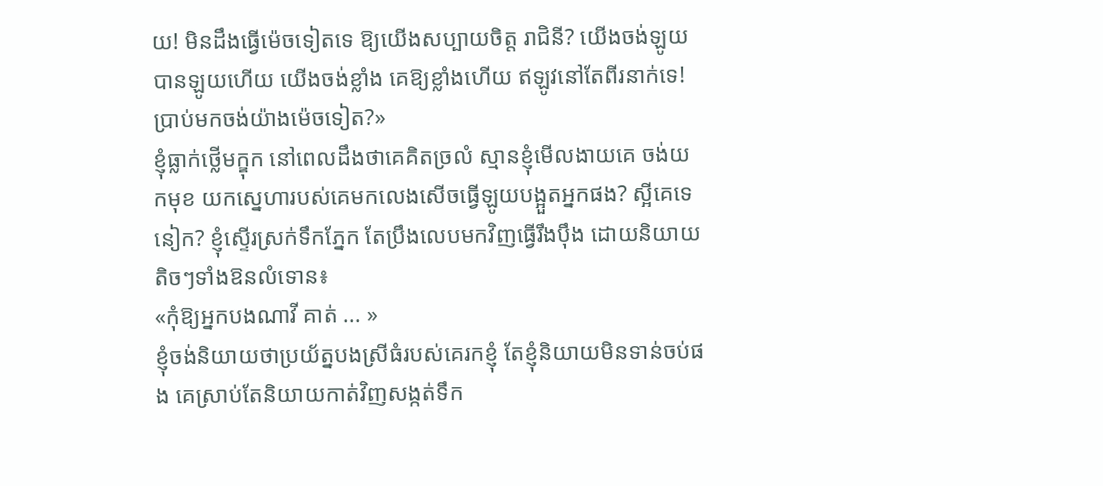យ! មិនដឹងធ្វើម៉េចទៀតទេ ឱ្យយើងសប្បាយចិត្ត រាជិនី? យើងចង់ឡូយបានឡូយហើយ យើងចង់ខ្លាំង គេឱ្យខ្លាំងហើយ ឥឡូវនៅតែពីរនាក់ទេ! ប្រាប់មកចង់យ៉ាងម៉េចទៀត?»
ខ្ញុំធ្លាក់ថ្លើមក្ឌុក នៅពេលដឹងថាគេគិតច្រលំ ស្មានខ្ញុំមើលងាយគេ ចង់យកមុខ យកស្នេហារបស់គេមកលេងសើចធ្វើឡូយបង្អួតអ្នកផង? ស្អីគេទេនៀក? ខ្ញុំស្ទើរស្រក់ទឹកភ្នែក តែប្រឹងលេបមកវិញធ្វើរឹងប៉ឹង ដោយនិយាយតិចៗទាំងឱនលំទោន៖
«កុំឱ្យអ្នកបងណាវី គាត់ ... »
ខ្ញុំចង់និយាយថាប្រយ័ត្នបងស្រីធំរបស់គេរកខ្ញុំ តែខ្ញុំនិយាយមិនទាន់ចប់ផង គេស្រាប់តែនិយាយកាត់វិញសង្កត់ទឹក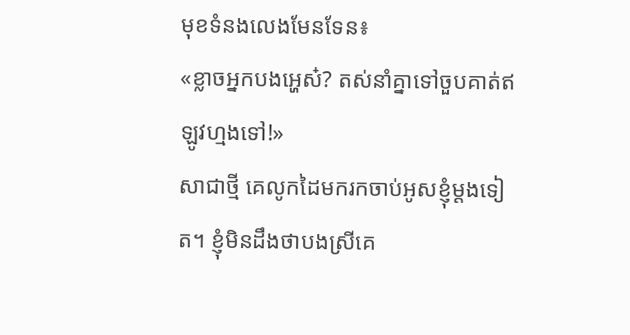មុខទំនងលេងមែនទែន៖
«ខ្លាចអ្នកបងអ្ហេស៎? តស់នាំគ្នាទៅចួបគាត់ឥឡូវហ្មងទៅ!»
សាជាថ្មី គេលូកដៃមករកចាប់អូសខ្ញុំម្តងទៀត។ ខ្ញុំមិនដឹងថាបងស្រីគេ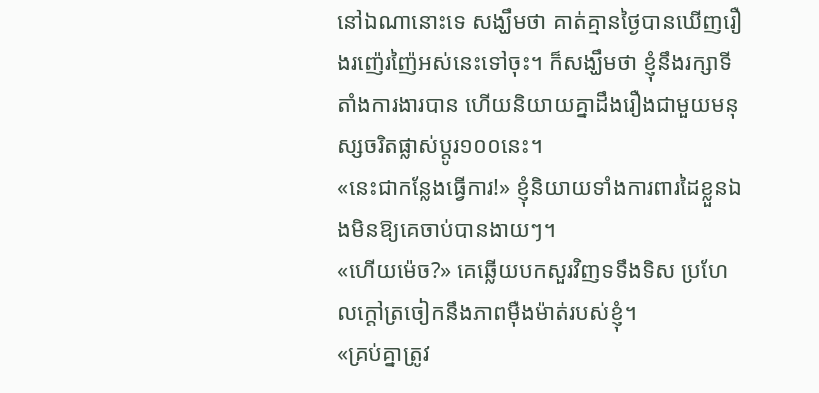នៅឯណានោះទេ សង្ឃឹមថា គាត់គ្មានថ្ងៃបានឃើញរឿងរញ៉េរញ៉ៃអស់នេះទៅចុះ។ ក៏សង្ឃឹមថា ខ្ញុំនឹងរក្សាទីតាំងការងារបាន ហើយនិយាយគ្នាដឹងរឿងជាមួយមនុស្សចរិតផ្លាស់ប្តូរ១០០នេះ។
«នេះជាកន្លែងធ្វើការ!» ខ្ញុំនិយាយទាំងការពារដៃខ្លួនឯងមិនឱ្យគេចាប់បានងាយៗ។
«ហើយម៉េច?» គេឆ្លើយបកសួរវិញទទឹងទិស ប្រហែលក្តៅត្រចៀកនឹងភាពម៉ឺងម៉ាត់របស់ខ្ញុំ។
«គ្រប់គ្នាត្រូវ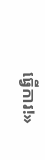ធ្វើការ!»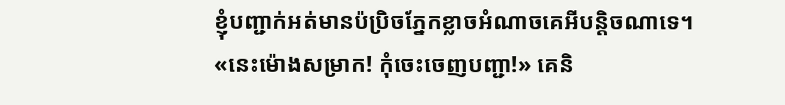ខ្ញុំបញ្ជាក់អត់មានប៉ប្រិចភ្នែកខ្លាចអំណាចគេអីបន្តិចណាទេ។
«នេះម៉ោងសម្រាក! កុំចេះចេញបញ្ជា!» គេនិ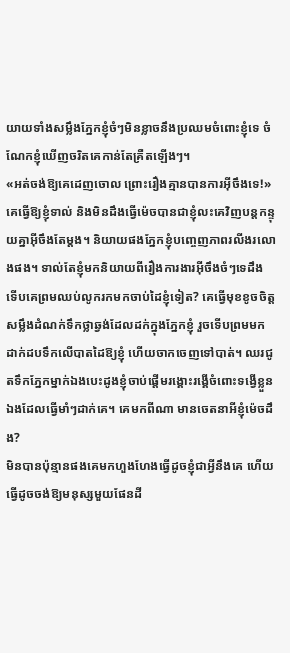យាយទាំងសម្លឹងភ្នែកខ្ញុំចំៗមិនខ្លាចនឹងប្រឈមចំពោះខ្ញុំទេ ចំណែកខ្ញុំឃើញចរិតគេកាន់តែគ្រឺតឡើងៗ។
«អត់ចង់ឱ្យគេដេញចោល ព្រោះរឿងគ្មានបានការអ៊ីចឹងទេ!»
គេធ្វើឱ្យខ្ញុំទាល់ និងមិនដឹងធ្វើម៉េចបានជាខ្ញុំលះគេវិញបន្តកន្ទុយគ្នាអ៊ីចឹងតែម្ដង។ និយាយផងភ្នែកខ្ញុំបញ្ចេញភាពរលីងរលោងផង។ ទាល់តែខ្ញុំមកនិយាយពីរឿងការងារអ៊ីចឹងចំៗទេដឹង ទើបគេព្រមឈប់លូករកមកចាប់ដៃខ្ញុំទៀត? គេធ្វើមុខខូចចិត្ត សម្លឹងដំណក់ទឹកថ្លាឆ្វង់ដែលដក់ក្នុងភ្នែកខ្ញុំ រួចទើបព្រមមកដាក់ដបទឹកលើបាតដៃឱ្យខ្ញុំ ហើយចាកចេញទៅបាត់។ ឈរជូតទឹកភ្នែកម្នាក់ឯងបេះដូងខ្ញុំចាប់ផ្តើមរង្គោះរង្គើចំពោះទង្វើខ្លួនឯងដែលធ្វើមាំៗដាក់គេ។ គេមកពីណា មានចេតនាអីខ្ញុំម៉េចដឹង?
មិនបានប៉ុន្មានផងគេមកហួងហែងធ្វើដូចខ្ញុំជាអ្វីនឹងគេ ហើយធ្វើដូចចង់ឱ្យមនុស្សមួយផែនដី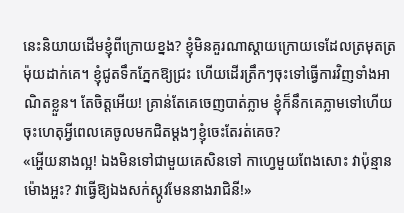នេះនិយាយដើមខ្ញុំពីក្រោយខ្នង? ខ្ញុំមិនគួរណាស្តាយក្រោយទេដែលត្រមុតត្រម៉ុយដាក់គេ។ ខ្ញុំជូតទឹកភ្នែកឱ្យជ្រះ ហើយដើរត្រឹកៗចុះទៅធ្វើការវិញទាំងអាណិតខ្លួន។ តែចិត្តអើយ! គ្រាន់តែគេចេញបាត់ភ្លាម ខ្ញុំក៏នឹកគេភ្លាមទៅហើយ ចុះហេតុអ្វីពេលគេចូលមកជិតម្ដងៗខ្ញុំចេះតែរត់គេច?
«អ្ហើយនាងល្អ! ឯងមិនទៅជាមួយគេសិនទៅ កាហ្វេមួយពែងសោះ វាប៉ុន្មានម៉ោងអ្ហះ? វាធ្វើឱ្យឯងសក់ស្កូវមែននាងរាជិនី!»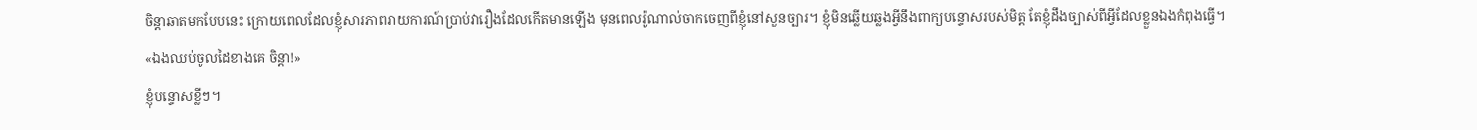ចិន្តាឆាតមកបែបនេះ ក្រោយពេលដែលខ្ញុំសារភាពរាយការណ៍ប្រាប់វារឿងដែលកើតមានឡើង មុនពេលរ៉ូណាល់ចាកចេញពីខ្ញុំនៅសួនច្បារ។ ខ្ញុំមិនឆ្លើយឆ្លងអ្វីនឹងពាក្យបន្ទោសរបស់មិត្ត តែខ្ញុំដឹងច្បាស់ពីអ្វីដែលខ្លួនឯងកំពុងធ្វើ។
«ឯងឈប់ចូលដៃខាងគេ ចិន្តា!»
ខ្ញុំបន្ទោសខ្លីៗ។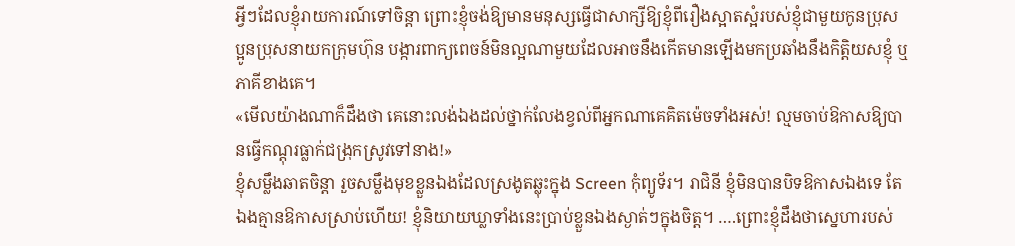អ្វីៗដែលខ្ញុំរាយការណ៍ទៅចិន្តា ព្រោះខ្ញុំចង់ឱ្យមានមនុស្សធ្វើជាសាក្សីឱ្យខ្ញុំពីរឿងស្អាតស្អំរបស់ខ្ញុំជាមួយកូនប្រុស ប្អូនប្រុសនាយកក្រុមហ៊ុន បង្ការពាក្យពេចន៍មិនល្អណាមួយដែលអាចនឹងកើតមានឡើងមកប្រឆាំងនឹងកិត្តិយសខ្ញុំ ឬភាគីខាងគេ។
«មើលយ៉ាងណាក៏ដឹងថា គេនោះលង់ឯងដល់ថ្នាក់លែងខ្វល់ពីអ្នកណាគេគិតម៉េចទាំងអស់! ល្មមចាប់ឱកាសឱ្យបានធ្វើកណ្តុរធ្លាក់ជង្រុកស្រូវទៅនាង!»
ខ្ញុំសម្លឹងឆាតចិន្តា រួចសម្លឹងមុខខ្លួនឯងដែលស្រងូតឆ្លុះក្នុង Screen កុំព្យូទ័រ។ រាជិនី ខ្ញុំមិនបានបិទឱកាសឯងទេ តែឯងគ្មានឱកាសស្រាប់ហើយ! ខ្ញុំនិយាយឃ្លាទាំងនេះប្រាប់ខ្លួនឯងស្ងាត់ៗក្នុងចិត្ត។ ….ព្រោះខ្ញុំដឹងថាស្នេហារបស់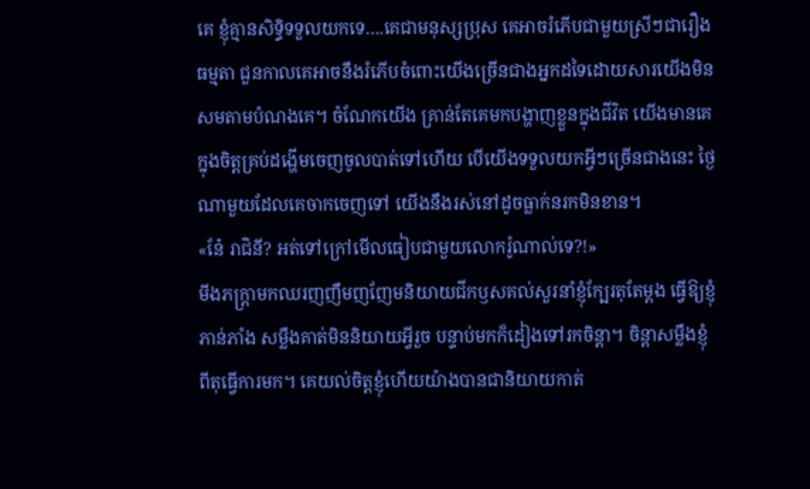គេ ខ្ញុំគ្មានសិទ្ធិទទួលយកទេ….គេជាមនុស្សប្រុស គេអាចរំភើបជាមួយស្រីៗជារឿងធម្មតា ជួនកាលគេអាចនឹងរំភើបចំពោះយើងច្រើនជាងអ្នកដទៃដោយសារយើងមិនសមតាមបំណងគេ។ ចំណែកយើង គ្រាន់តែគេមកបង្ហាញខ្លួនក្នុងជីវិត យើងមានគេក្នុងចិត្តគ្រប់ដង្ហើមចេញចូលបាត់ទៅហើយ បើយើងទទួលយកអ្វីៗច្រើនជាងនេះ ថ្ងៃណាមួយដែលគេចាកចេញទៅ យើងនឹងរស់នៅដូចធ្លាក់នរកមិនខាន។
«នែ៎ រាជិនី? អត់ទៅក្រៅមើលធៀបជាមួយលោករ៉ូណាល់ទេ?!»
មីងភក្ត្រាមកឈរញញឹមញញែមនិយាយជីកឫសគល់សួរនាំខ្ញុំក្បែរតុតែម្តង ធ្វើឱ្យខ្ញុំភាន់ភាំង សម្លឹងគាត់មិននិយាយអ្វីរួច បន្ទាប់មកក៏ដៀងទៅរកចិន្តា។ ចិន្តាសម្លឹងខ្ញុំពីតុធ្វើការមក។ គេយល់ចិត្តខ្ញុំហើយយ៉ាងបានជានិយាយកាត់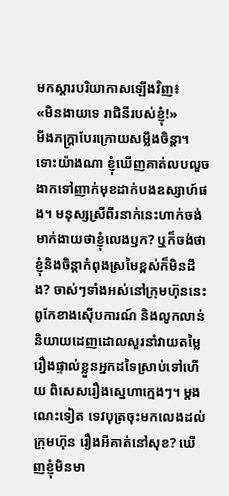មកស្ដារបរិយាកាសឡើងវិញ៖
«មិនងាយទេ រាជិនីរបស់ខ្ញុំ!»
មីងភក្ត្រាបែរក្រោយសម្លឹងចិន្តា។ ទោះយ៉ាងណា ខ្ញុំឃើញគាត់លបលួចងាកទៅញាក់មុខដាក់បងឧស្សាហ៍ផង។ មនុស្សស្រីពីរនាក់នេះហាក់ចង់មាក់ងាយថាខ្ញុំលេងឫក? ឬក៏ចង់ថាខ្ញុំនិងចិន្តាកំពុងស្រមៃខ្ពស់ក៏មិនដឹង? ចាស់ៗទាំងអស់នៅក្រុមហ៊ុននេះពូកែខាងស៊ើបការណ៍ និងលូកលាន់និយាយដេញដោលសួរនាំវាយតម្លៃរឿងផ្ទាល់ខ្លួនអ្នកដទៃស្រាប់ទៅហើយ ពិសេសរឿងស្នេហាក្មេងៗ។ ម្តងណេះទៀត ទេវបុត្រចុះមកលេងដល់ក្រុមហ៊ុន រឿងអីគាត់នៅសុខ? ឃើញខ្ញុំមិនមា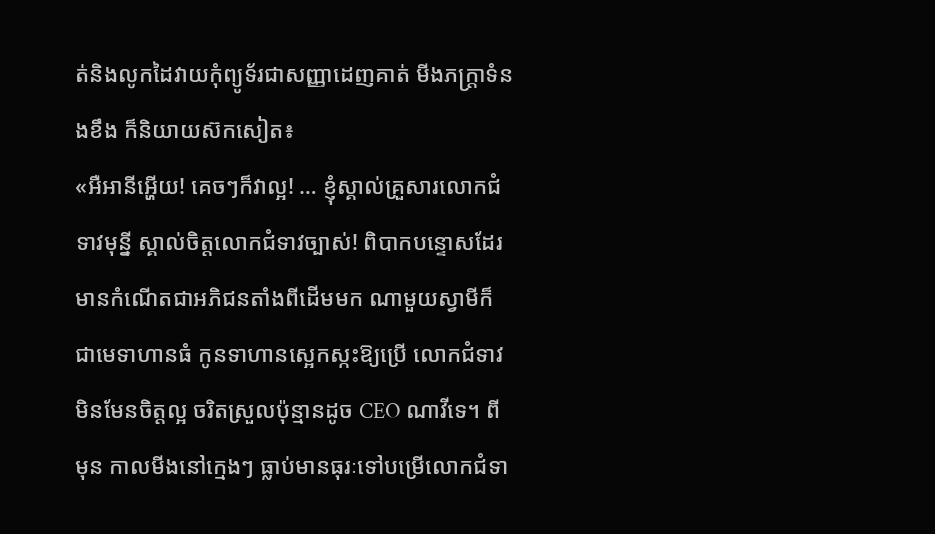ត់និងលូកដៃវាយកុំព្យូទ័រជាសញ្ញាដេញគាត់ មីងភក្រ្តាទំនងខឹង ក៏និយាយស៊កសៀត៖
«អឺអានីអ្ហើយ! គេចៗក៏វាល្អ! … ខ្ញុំស្គាល់គ្រួសារលោកជំទាវមុន្នី ស្គាល់ចិត្តលោកជំទាវច្បាស់! ពិបាកបន្ទោសដែរ មានកំណើតជាអភិជនតាំងពីដើមមក ណាមួយស្វាមីក៏ជាមេទាហានធំ កូនទាហានស្អេកស្កះឱ្យប្រើ លោកជំទាវមិនមែនចិត្តល្អ ចរិតស្រួលប៉ុន្មានដូច CEO ណាវីទេ។ ពីមុន កាលមីងនៅក្មេងៗ ធ្លាប់មានធុរៈទៅបម្រើលោកជំទា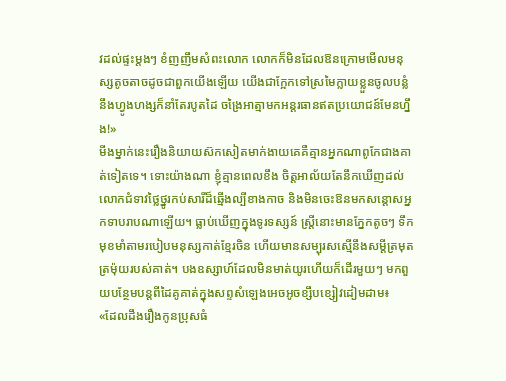វដល់ផ្ទះម្តងៗ ខំញញឹមសំពះលោក លោកក៏មិនដែលឱនក្រោមមើលមនុស្សតូចតាចដូចជាពួកយើងឡើយ យើងជាក្អែកទៅស្រមៃក្លាយខ្លួនចូលបន្លំនឹងហ្វូងហង្សក៏នាំតែរបូតដៃ ចង្រៃអាត្មាមកអន្តរធានឥតប្រយោជន៍មែនហ្នឹង!»
មីងម្នាក់នេះរឿងនិយាយស៊កសៀតមាក់ងាយគេគឺគ្មានអ្នកណាពូកែជាងគាត់ទៀតទេ។ ទោះយ៉ាងណា ខ្ញុំគ្មានពេលខឹង ចិត្តអាល័យតែនឹកឃើញដល់លោកជំទាវថ្លៃថ្នូរកប់សារីដ៏ឆ្មើងល្បីខាងកាច និងមិនចេះឱនមកសន្តោសអ្នកទាបរាបណាឡើយ។ ធ្លាប់ឃើញក្នុងទូរទស្សន៍ ស្ត្រីនោះមានភ្នែកតូចៗ ទឹកមុខមាំតាមរបៀបមនុស្សកាត់ខ្មែរចិន ហើយមានសម្បុរសស្មើនឹងសម្ដីត្រមុតត្រម៉ុយរបស់គាត់។ បងឧស្សាហ៍ដែលមិនមាត់យូរហើយក៏ដើរមួយៗ មកពួយបន្ថែមបន្តពីដៃគូគាត់ក្នុងសព្ទសំឡេងអេចអូចខ្សឹបខ្សៀវដៀមដាម៖
«ដែលដឹងរឿងកូនប្រុសធំ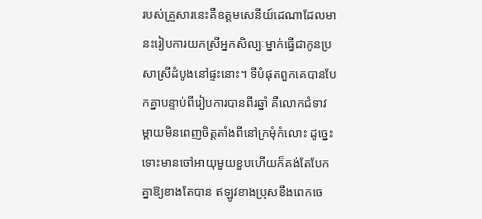របស់គ្រួសារនេះគឺឧត្ដមសេនីយ៍ដេណាដែលមានះរៀបការយកស្រីអ្នកសិល្បៈម្នាក់ធ្វើជាកូនប្រសាស្រីដំបូងនៅផ្ទះនោះ។ ទីបំផុតពួកគេបានបែកគ្នាបន្ទាប់ពីរៀបការបានពីរឆ្នាំ គឺលោកជំទាវម្ដាយមិនពេញចិត្តតាំងពីនៅក្រមុំកំលោះ ដូច្នេះទោះមានចៅអាយុមួយខួបហើយក៏គង់តែបែកគ្នាឱ្យខាងតែបាន ឥឡូវខាងប្រុសខឹងពេកចេ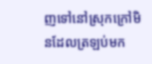ញទៅនៅស្រុកក្រៅមិនដែលត្រឡប់មក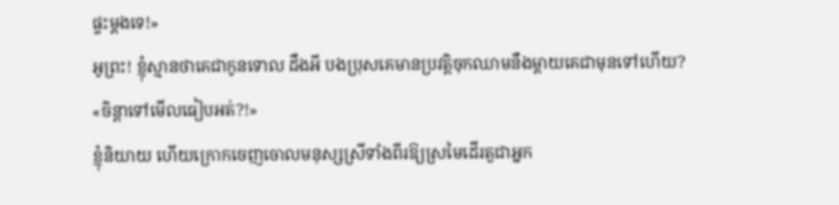ផ្ទះម្តងទេ!»
អូព្រះ! ខ្ញុំស្មានថាគេជាកូនទោល ដឹងអី បងប្រុសគេមានប្រវត្តិចុកឈាមនឹងម្តាយគេជាមុនទៅហើយ?
«ចិន្តាទៅមើលធៀបអត់?!»
ខ្ញុំនិយាយ ហើយក្រោកចេញចោលមនុស្សស្រីទាំងពីរឱ្យស្រមៃដើរតួជាអ្នក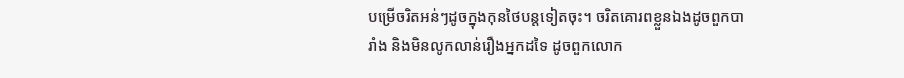បម្រើចរិតអន់ៗដូចក្នុងកុនថៃបន្តទៀតចុះ។ ចរិតគោរពខ្លួនឯងដូចពួកបារាំង និងមិនលូកលាន់រឿងអ្នកដទៃ ដូចពួកលោក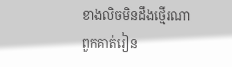ខាងលិចមិនដឹងថ្មើរណាពួកគាត់រៀន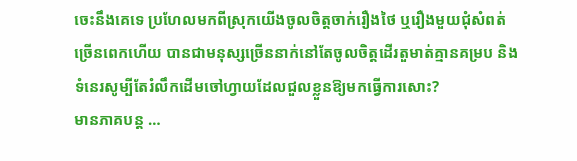ចេះនឹងគេទេ ប្រហែលមកពីស្រុកយើងចូលចិត្តចាក់រឿងថៃ ឬរឿងមួយជុំសំពត់ច្រើនពេកហើយ បានជាមនុស្សច្រើននាក់នៅតែចូលចិត្តដើរតួមាត់គ្មានគម្រប និងទំនេរសូម្បីតែរំលឹកដើមចៅហ្វាយដែលជួលខ្លួនឱ្យមកធ្វើការសោះ?
មានភាគបន្ត …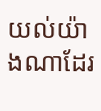យល់យ៉ាងណាដែរ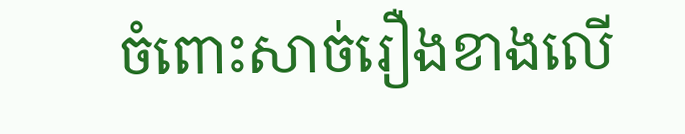ចំពោះសាច់រឿងខាងលើ